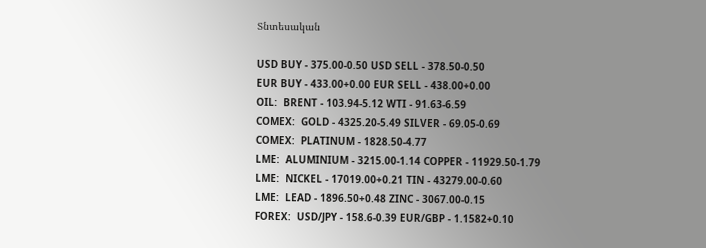Տնտեսական

USD BUY - 375.00-0.50 USD SELL - 378.50-0.50
EUR BUY - 433.00+0.00 EUR SELL - 438.00+0.00
OIL:  BRENT - 103.94-5.12 WTI - 91.63-6.59
COMEX:  GOLD - 4325.20-5.49 SILVER - 69.05-0.69
COMEX:  PLATINUM - 1828.50-4.77
LME:  ALUMINIUM - 3215.00-1.14 COPPER - 11929.50-1.79
LME:  NICKEL - 17019.00+0.21 TIN - 43279.00-0.60
LME:  LEAD - 1896.50+0.48 ZINC - 3067.00-0.15
FOREX:  USD/JPY - 158.6-0.39 EUR/GBP - 1.1582+0.10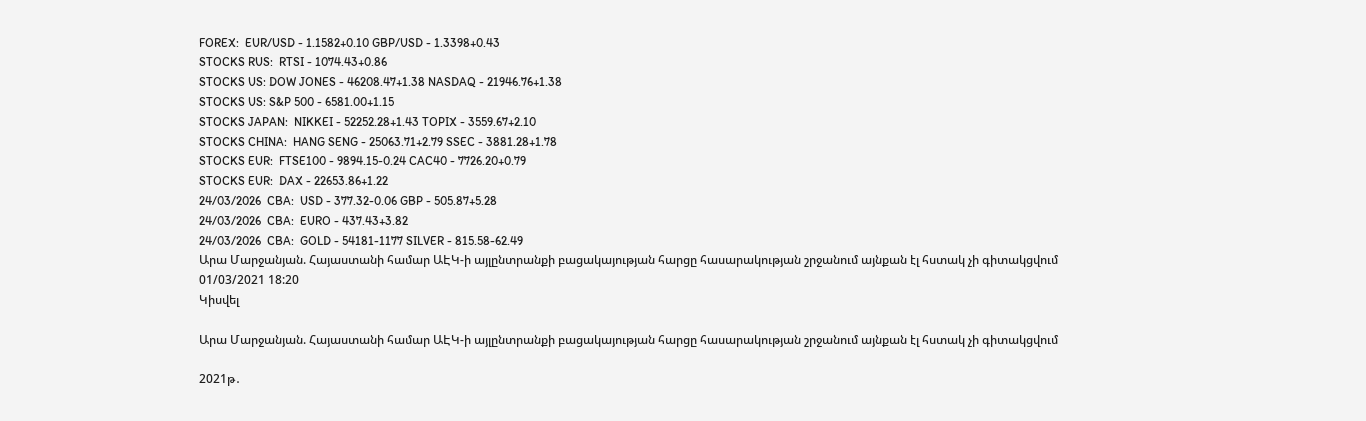FOREX:  EUR/USD - 1.1582+0.10 GBP/USD - 1.3398+0.43
STOCKS RUS:  RTSI - 1074.43+0.86
STOCKS US: DOW JONES - 46208.47+1.38 NASDAQ - 21946.76+1.38
STOCKS US: S&P 500 - 6581.00+1.15
STOCKS JAPAN:  NIKKEI - 52252.28+1.43 TOPIX - 3559.67+2.10
STOCKS CHINA:  HANG SENG - 25063.71+2.79 SSEC - 3881.28+1.78
STOCKS EUR:  FTSE100 - 9894.15-0.24 CAC40 - 7726.20+0.79
STOCKS EUR:  DAX - 22653.86+1.22
24/03/2026  CBA:  USD - 377.32-0.06 GBP - 505.87+5.28
24/03/2026  CBA:  EURO - 437.43+3.82
24/03/2026  CBA:  GOLD - 54181-1177 SILVER - 815.58-62.49
Արա Մարջանյան. Հայաստանի համար ԱԷԿ-ի այլընտրանքի բացակայության հարցը հասարակության շրջանում այնքան էլ հստակ չի գիտակցվում
01/03/2021 18:20
Կիսվել

Արա Մարջանյան. Հայաստանի համար ԱԷԿ-ի այլընտրանքի բացակայության հարցը հասարակության շրջանում այնքան էլ հստակ չի գիտակցվում

2021թ․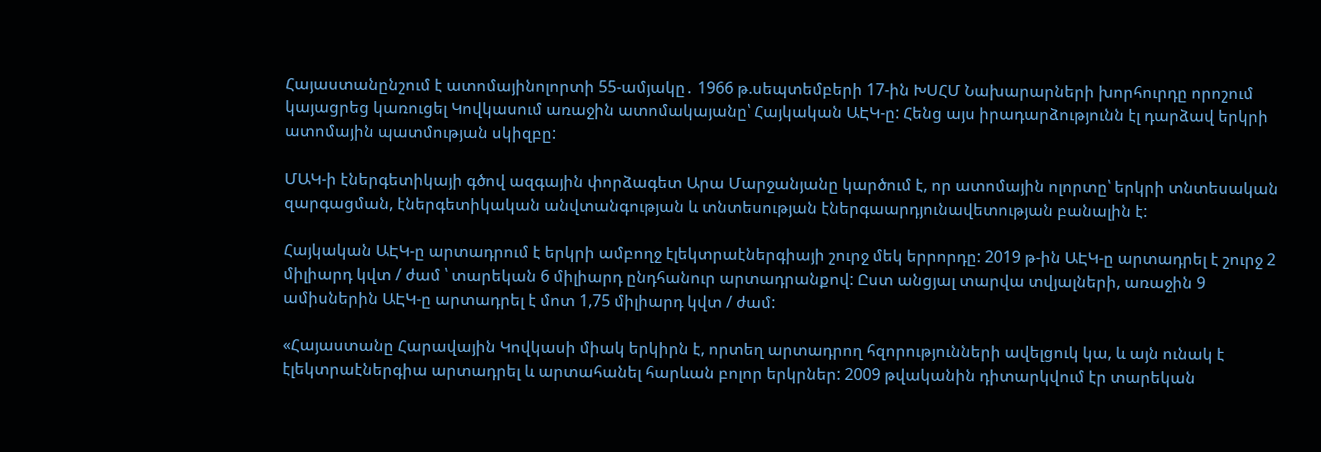Հայաստանընշում է ատոմայինոլորտի 55-ամյակը․ 1966 թ.սեպտեմբերի 17-ին ԽՍՀՄ Նախարարների խորհուրդը որոշում կայացրեց կառուցել Կովկասում առաջին ատոմակայանը՝ Հայկական ԱԷԿ-ը: Հենց այս իրադարձությունն էլ դարձավ երկրի ատոմային պատմության սկիզբը:

ՄԱԿ-ի էներգետիկայի գծով ազգային փորձագետ Արա Մարջանյանը կարծում է, որ ատոմային ոլորտը՝ երկրի տնտեսական զարգացման, էներգետիկական անվտանգության և տնտեսության էներգաարդյունավետության բանալին է:

Հայկական ԱԷԿ-ը արտադրում է երկրի ամբողջ էլեկտրաէներգիայի շուրջ մեկ երրորդը: 2019 թ-ին ԱԷԿ-ը արտադրել է շուրջ 2 միլիարդ կվտ / ժամ ՝ տարեկան 6 միլիարդ ընդհանուր արտադրանքով: Ըստ անցյալ տարվա տվյալների, առաջին 9 ամիսներին ԱԷԿ-ը արտադրել է մոտ 1,75 միլիարդ կվտ / ժամ:

«Հայաստանը Հարավային Կովկասի միակ երկիրն է, որտեղ արտադրող հզորությունների ավելցուկ կա, և այն ունակ է էլեկտրաէներգիա արտադրել և արտահանել հարևան բոլոր երկրներ: 2009 թվականին դիտարկվում էր տարեկան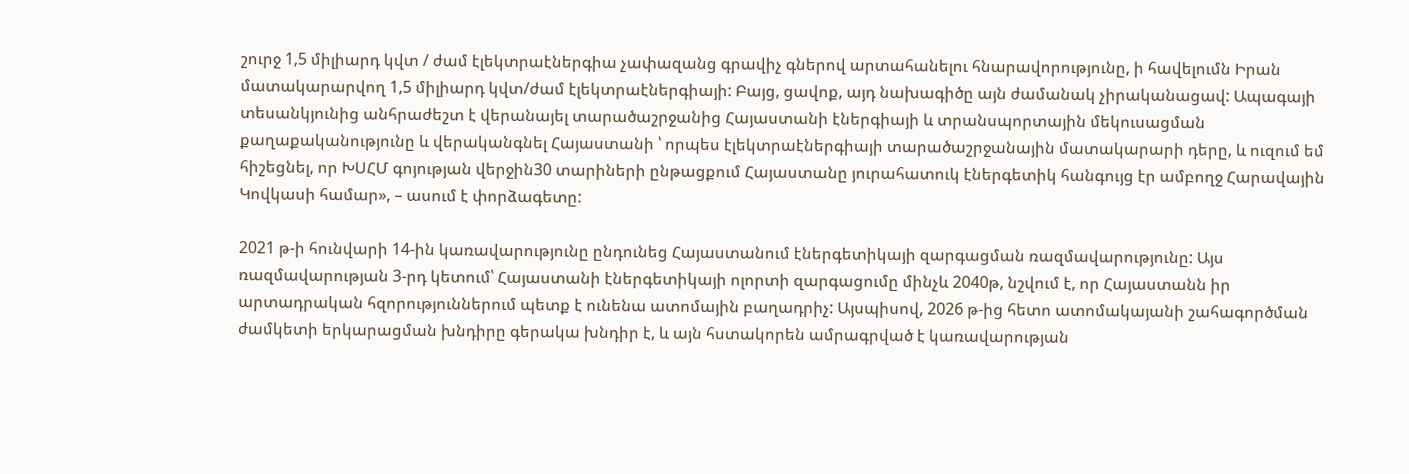շուրջ 1,5 միլիարդ կվտ / ժամ էլեկտրաէներգիա չափազանց գրավիչ գներով արտահանելու հնարավորությունը, ի հավելումն Իրան մատակարարվող 1,5 միլիարդ կվտ/ժամ էլեկտրաէներգիայի: Բայց, ցավոք, այդ նախագիծը այն ժամանակ չիրականացավ: Ապագայի տեսանկյունից անհրաժեշտ է վերանայել տարածաշրջանից Հայաստանի էներգիայի և տրանսպորտային մեկուսացման քաղաքականությունը և վերականգնել Հայաստանի ՝ որպես էլեկտրաէներգիայի տարածաշրջանային մատակարարի դերը, և ուզում եմ հիշեցնել, որ ԽՍՀՄ գոյության վերջին30 տարիների ընթացքում Հայաստանը յուրահատուկ էներգետիկ հանգույց էր ամբողջ Հարավային Կովկասի համար», – ասում է փորձագետը:

2021 թ-ի հունվարի 14-ին կառավարությունը ընդունեց Հայաստանում էներգետիկայի զարգացման ռազմավարությունը: Այս ռազմավարության 3-րդ կետում՝ Հայաստանի էներգետիկայի ոլորտի զարգացումը մինչև 2040թ, նշվում է, որ Հայաստանն իր արտադրական հզորություններում պետք է ունենա ատոմային բաղադրիչ: Այսպիսով, 2026 թ-ից հետո ատոմակայանի շահագործման ժամկետի երկարացման խնդիրը գերակա խնդիր է, և այն հստակորեն ամրագրված է կառավարության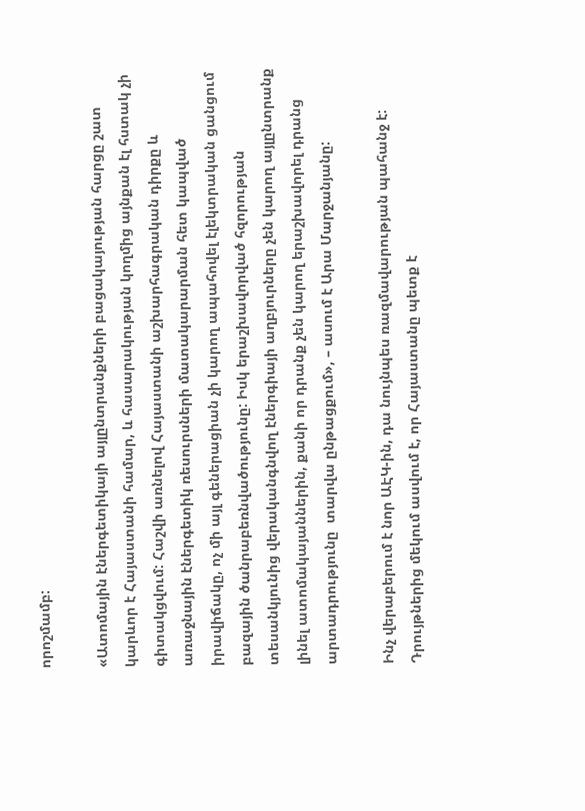որոշմամբ:

«Ատոմային էներգետիկայի այլընտրանքների բացակայության հարցը շատ կարևոր է Հայաստանի համար, և հասարակության կողմից այնքան էլ հստակ չի գիտակցվում: Հաշվի առնելով Հայաստանի աշխարհագրական դիրքը և առաջնային էներգետիկ ռեսուրսների մատակարարման հետ կապված իրավիճակը, ոչ մի այլ գեներացիան չի կարող ապահովել էլեկտրական ցանցում բազային ծանրաբեռնվածությունը: Իսկ երաշխավորված հզորության տեսանկյունից վերականգնվող էներգիայի աղբյուրները չեն կարող այլընտրանք լինել ատոմակայաններին, քանի որ դրանք չեն կարող երաշխավորել դրանց արտադրությունը  տարվա ընթացքում», – ասում է Արա Մարջանյանը:

Ինչ վերաբերում է նոր ԱԷԿ-ին, դա նույնպես ռազմավարության պահանջ է: Դրույթներից մեկում ասվում է, որ Հայաստանը պետք է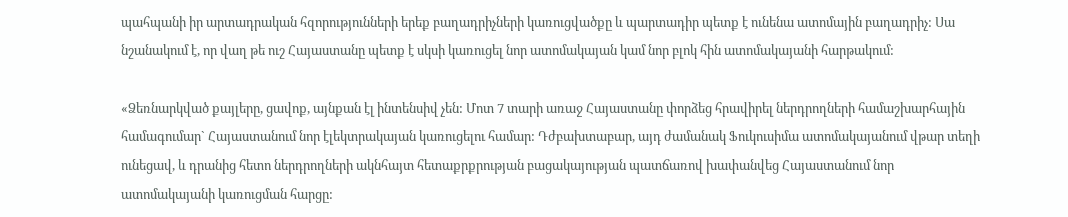պահպանի իր արտադրական հզորությունների երեք բաղադրիչների կառուցվածքը և պարտադիր պետք է ունենա ատոմային բաղադրիչ: Սա նշանակում է, որ վաղ թե ուշ Հայաստանը պետք է սկսի կառուցել նոր ատոմակայան կամ նոր բլոկ հին ատոմակայանի հարթակում:

«Ձեռնարկված քայլերը, ցավոք, այնքան էլ ինտենսիվ չեն: Մոտ 7 տարի առաջ Հայաստանը փորձեց հրավիրել ներդրողների համաշխարհային համագումար` Հայաստանում նոր էլեկտրակայան կառուցելու համար: Դժբախտաբար, այդ ժամանակ Ֆուկուսիմա ատոմակայանում վթար տեղի ունեցավ, և դրանից հետո ներդրողների ակնհայտ հետաքրքրության բացակայության պատճառով խափանվեց Հայաստանում նոր ատոմակայանի կառուցման հարցը: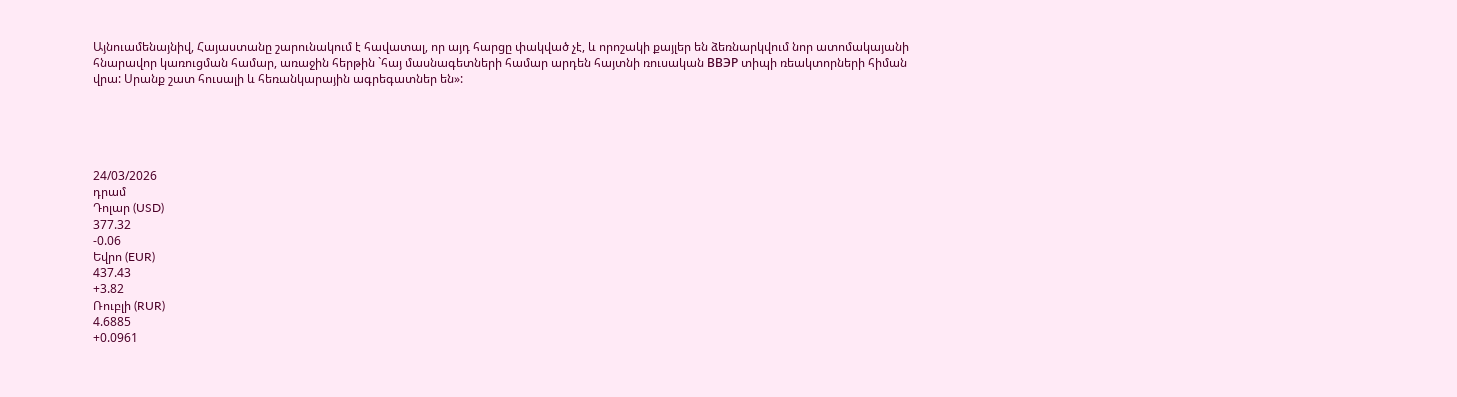Այնուամենայնիվ, Հայաստանը շարունակում է հավատալ, որ այդ հարցը փակված չէ, և որոշակի քայլեր են ձեռնարկվում նոր ատոմակայանի հնարավոր կառուցման համար, առաջին հերթին `հայ մասնագետների համար արդեն հայտնի ռուսական ВВЭР տիպի ռեակտորների հիման վրա: Սրանք շատ հուսալի և հեռանկարային ագրեգատներ են»:





24/03/2026
դրամ
Դոլար (USD)
377.32
-0.06
Եվրո (EUR)
437.43
+3.82
Ռուբլի (RUR)
4.6885
+0.0961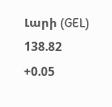Լարի (GEL)
138.82
+0.05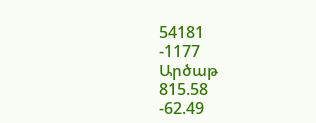54181
-1177
Արծաթ
815.58
-62.49